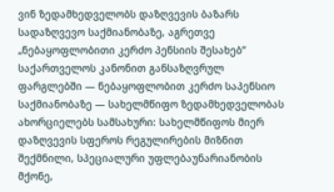ვინ ზედამხედველობს დაზღვევის ბაზარს
სადაზღვევო საქმიანობაზე, აგრეთვე „ნებაყოფლობითი კერძო პენსიის შესახებ“ საქართველოს კანონით განსაზღვრულ ფარგლებში — ნებაყოფლობით კერძო საპენსიო საქმიანობაზე — სახელმწიფო ზედამხედველობას ახორციელებს სამსახური: სახელმწიფოს მიერ დაზღვევის სფეროს რეგულირების მიზნით შექმნილი, სპეციალური უფლებაუნარიანობის მქონე,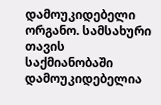დამოუკიდებელი ორგანო. სამსახური თავის საქმიანობაში დამოუკიდებელია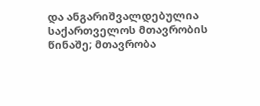და ანგარიშვალდებულია საქართველოს მთავრობის წინაშე; მთავრობა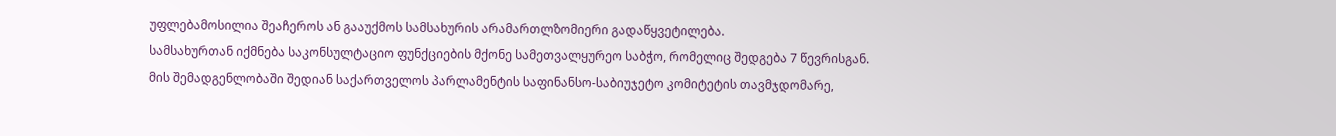უფლებამოსილია შეაჩეროს ან გააუქმოს სამსახურის არამართლზომიერი გადაწყვეტილება.
სამსახურთან იქმნება საკონსულტაციო ფუნქციების მქონე სამეთვალყურეო საბჭო, რომელიც შედგება 7 წევრისგან. მის შემადგენლობაში შედიან საქართველოს პარლამენტის საფინანსო-საბიუჯეტო კომიტეტის თავმჯდომარე,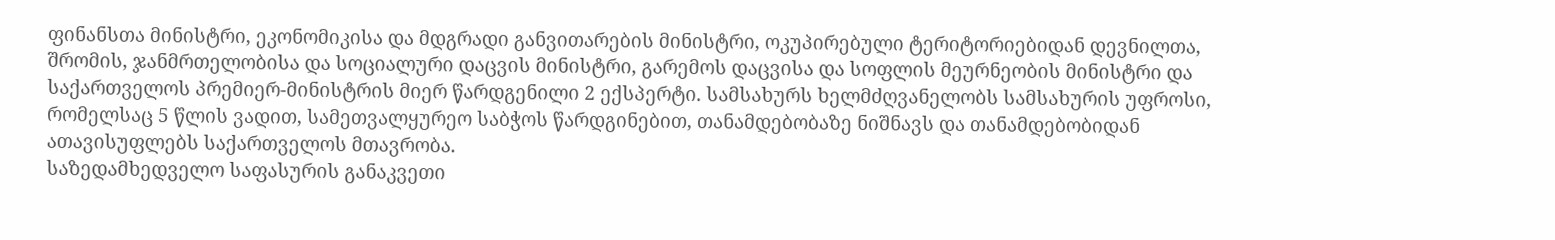ფინანსთა მინისტრი, ეკონომიკისა და მდგრადი განვითარების მინისტრი, ოკუპირებული ტერიტორიებიდან დევნილთა, შრომის, ჯანმრთელობისა და სოციალური დაცვის მინისტრი, გარემოს დაცვისა და სოფლის მეურნეობის მინისტრი და საქართველოს პრემიერ-მინისტრის მიერ წარდგენილი 2 ექსპერტი. სამსახურს ხელმძღვანელობს სამსახურის უფროსი, რომელსაც 5 წლის ვადით, სამეთვალყურეო საბჭოს წარდგინებით, თანამდებობაზე ნიშნავს და თანამდებობიდან ათავისუფლებს საქართველოს მთავრობა.
საზედამხედველო საფასურის განაკვეთი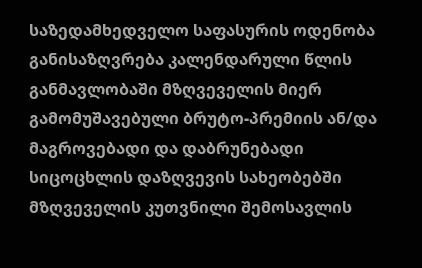საზედამხედველო საფასურის ოდენობა განისაზღვრება კალენდარული წლის განმავლობაში მზღვეველის მიერ გამომუშავებული ბრუტო-პრემიის ან/და მაგროვებადი და დაბრუნებადი სიცოცხლის დაზღვევის სახეობებში მზღვეველის კუთვნილი შემოსავლის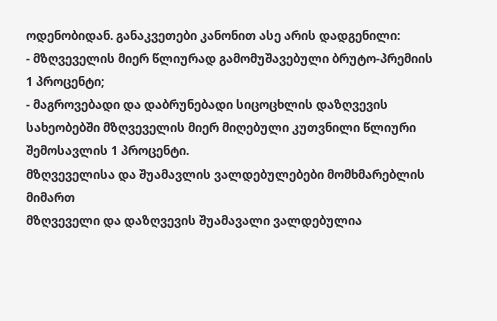ოდენობიდან. განაკვეთები კანონით ასე არის დადგენილი:
- მზღვეველის მიერ წლიურად გამომუშავებული ბრუტო-პრემიის 1 პროცენტი;
- მაგროვებადი და დაბრუნებადი სიცოცხლის დაზღვევის სახეობებში მზღვეველის მიერ მიღებული კუთვნილი წლიური შემოსავლის 1 პროცენტი.
მზღვეველისა და შუამავლის ვალდებულებები მომხმარებლის მიმართ
მზღვეველი და დაზღვევის შუამავალი ვალდებულია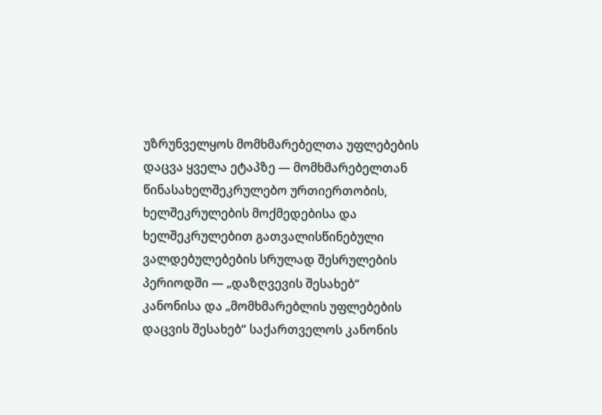უზრუნველყოს მომხმარებელთა უფლებების დაცვა ყველა ეტაპზე — მომხმარებელთან წინასახელშეკრულებო ურთიერთობის, ხელშეკრულების მოქმედებისა და ხელშეკრულებით გათვალისწინებული ვალდებულებების სრულად შესრულების პერიოდში — „დაზღვევის შესახებ“ კანონისა და „მომხმარებლის უფლებების დაცვის შესახებ“ საქართველოს კანონის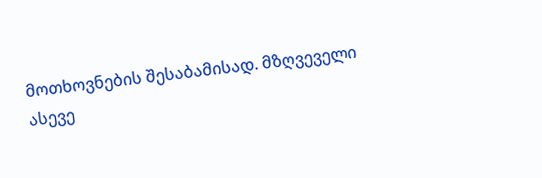მოთხოვნების შესაბამისად. მზღვეველი ასევე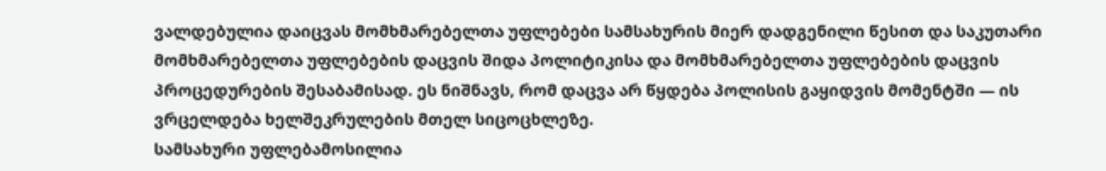ვალდებულია დაიცვას მომხმარებელთა უფლებები სამსახურის მიერ დადგენილი წესით და საკუთარი მომხმარებელთა უფლებების დაცვის შიდა პოლიტიკისა და მომხმარებელთა უფლებების დაცვის პროცედურების შესაბამისად. ეს ნიშნავს, რომ დაცვა არ წყდება პოლისის გაყიდვის მომენტში — ის ვრცელდება ხელშეკრულების მთელ სიცოცხლეზე.
სამსახური უფლებამოსილია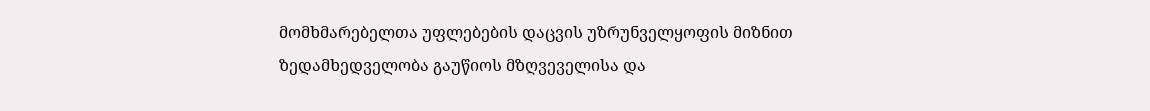მომხმარებელთა უფლებების დაცვის უზრუნველყოფის მიზნით ზედამხედველობა გაუწიოს მზღვეველისა და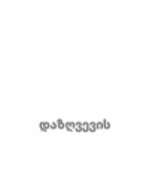დაზღვევის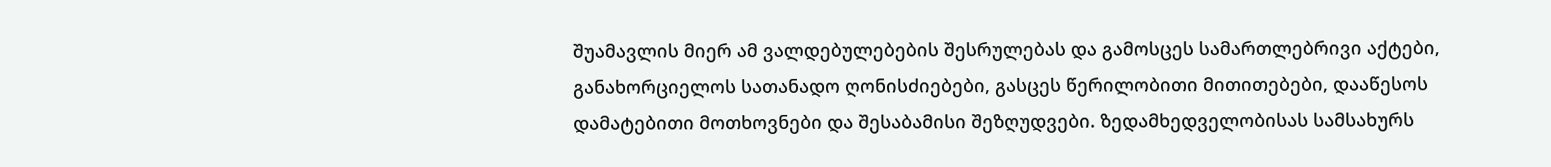შუამავლის მიერ ამ ვალდებულებების შესრულებას და გამოსცეს სამართლებრივი აქტები, განახორციელოს სათანადო ღონისძიებები, გასცეს წერილობითი მითითებები, დააწესოს დამატებითი მოთხოვნები და შესაბამისი შეზღუდვები. ზედამხედველობისას სამსახურს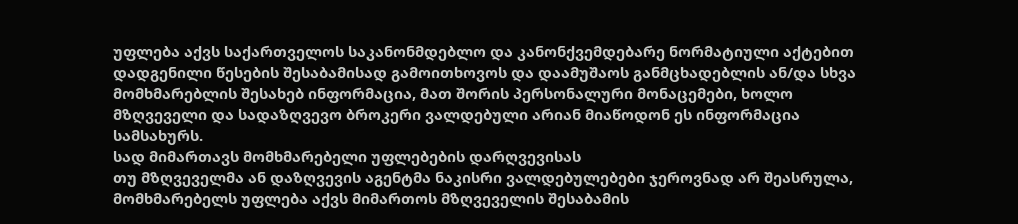უფლება აქვს საქართველოს საკანონმდებლო და კანონქვემდებარე ნორმატიული აქტებით დადგენილი წესების შესაბამისად გამოითხოვოს და დაამუშაოს განმცხადებლის ან/და სხვა მომხმარებლის შესახებ ინფორმაცია, მათ შორის პერსონალური მონაცემები, ხოლო მზღვეველი და სადაზღვევო ბროკერი ვალდებული არიან მიაწოდონ ეს ინფორმაცია სამსახურს.
სად მიმართავს მომხმარებელი უფლებების დარღვევისას
თუ მზღვეველმა ან დაზღვევის აგენტმა ნაკისრი ვალდებულებები ჯეროვნად არ შეასრულა, მომხმარებელს უფლება აქვს მიმართოს მზღვეველის შესაბამის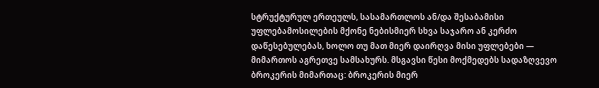სტრუქტურულ ერთეულს, სასამართლოს ან/და შესაბამისი უფლებამოსილების მქონე ნებისმიერ სხვა საჯარო ან კერძო დაწესებულებას, ხოლო თუ მათ მიერ დაირღვა მისი უფლებები — მიმართოს აგრეთვე სამსახურს. მსგავსი წესი მოქმედებს სადაზღვევო ბროკერის მიმართაც: ბროკერის მიერ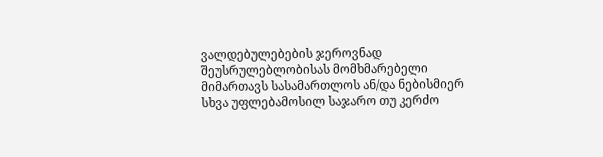ვალდებულებების ჯეროვნად შეუსრულებლობისას მომხმარებელი მიმართავს სასამართლოს ან/და ნებისმიერ სხვა უფლებამოსილ საჯარო თუ კერძო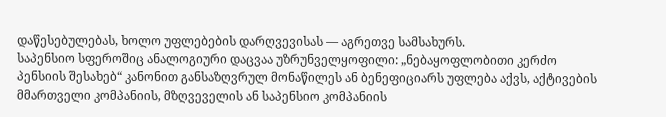დაწესებულებას, ხოლო უფლებების დარღვევისას — აგრეთვე სამსახურს.
საპენსიო სფეროშიც ანალოგიური დაცვაა უზრუნველყოფილი: „ნებაყოფლობითი კერძო პენსიის შესახებ“ კანონით განსაზღვრულ მონაწილეს ან ბენეფიციარს უფლება აქვს, აქტივების მმართველი კომპანიის, მზღვეველის ან საპენსიო კომპანიის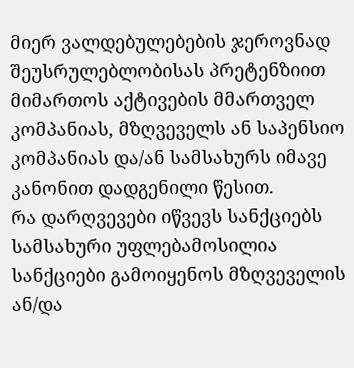მიერ ვალდებულებების ჯეროვნად შეუსრულებლობისას პრეტენზიით მიმართოს აქტივების მმართველ კომპანიას, მზღვეველს ან საპენსიო კომპანიას და/ან სამსახურს იმავე კანონით დადგენილი წესით.
რა დარღვევები იწვევს სანქციებს
სამსახური უფლებამოსილია სანქციები გამოიყენოს მზღვეველის ან/და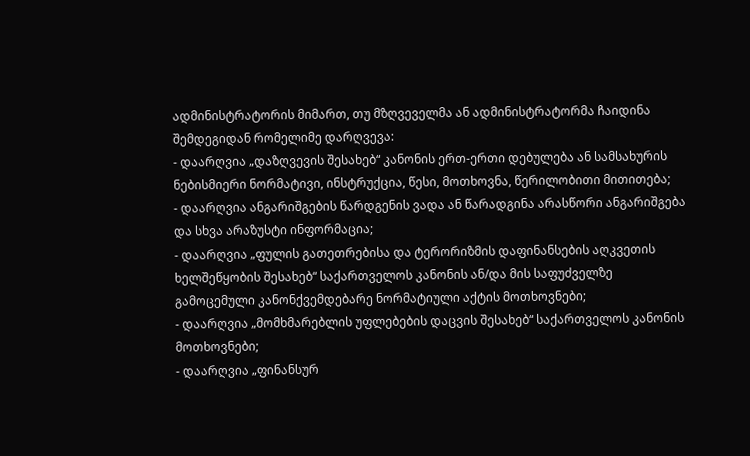ადმინისტრატორის მიმართ, თუ მზღვეველმა ან ადმინისტრატორმა ჩაიდინა შემდეგიდან რომელიმე დარღვევა:
- დაარღვია „დაზღვევის შესახებ“ კანონის ერთ-ერთი დებულება ან სამსახურის ნებისმიერი ნორმატივი, ინსტრუქცია, წესი, მოთხოვნა, წერილობითი მითითება;
- დაარღვია ანგარიშგების წარდგენის ვადა ან წარადგინა არასწორი ანგარიშგება და სხვა არაზუსტი ინფორმაცია;
- დაარღვია „ფულის გათეთრებისა და ტერორიზმის დაფინანსების აღკვეთის ხელშეწყობის შესახებ“ საქართველოს კანონის ან/და მის საფუძველზე გამოცემული კანონქვემდებარე ნორმატიული აქტის მოთხოვნები;
- დაარღვია „მომხმარებლის უფლებების დაცვის შესახებ“ საქართველოს კანონის მოთხოვნები;
- დაარღვია „ფინანსურ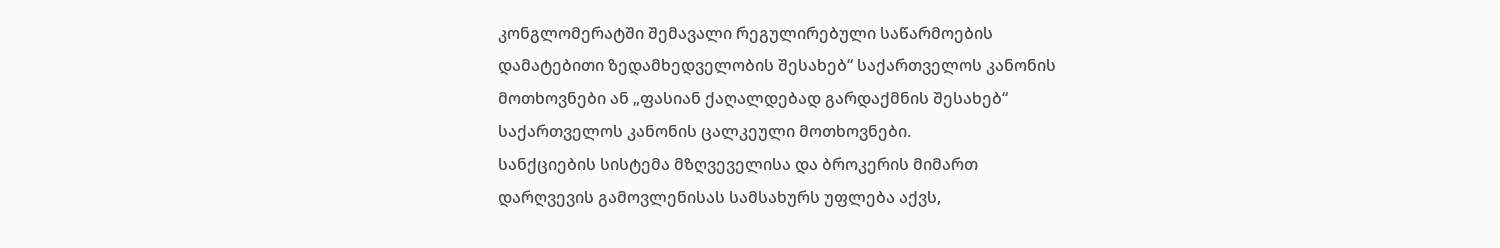კონგლომერატში შემავალი რეგულირებული საწარმოების დამატებითი ზედამხედველობის შესახებ“ საქართველოს კანონის მოთხოვნები ან „ფასიან ქაღალდებად გარდაქმნის შესახებ“ საქართველოს კანონის ცალკეული მოთხოვნები.
სანქციების სისტემა მზღვეველისა და ბროკერის მიმართ
დარღვევის გამოვლენისას სამსახურს უფლება აქვს,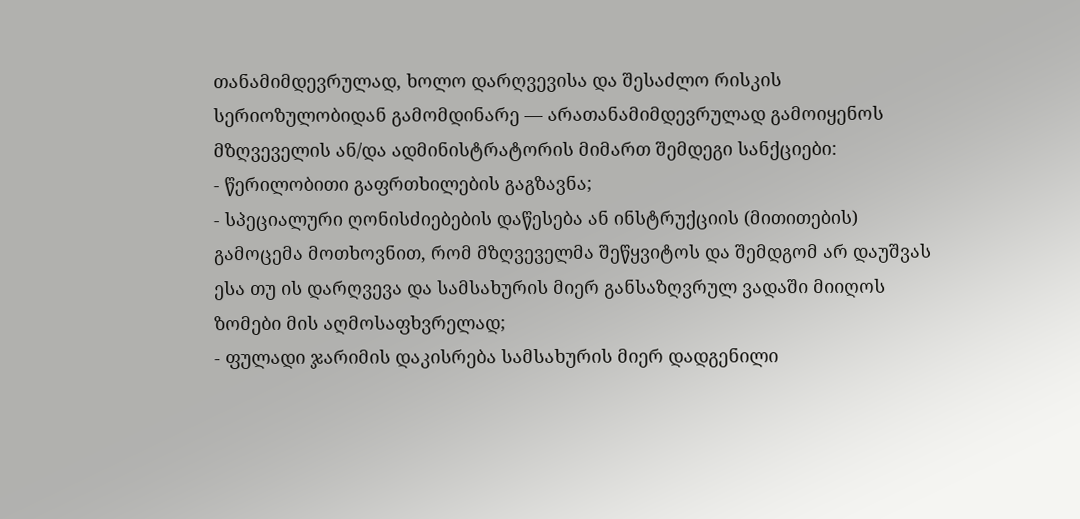თანამიმდევრულად, ხოლო დარღვევისა და შესაძლო რისკის სერიოზულობიდან გამომდინარე — არათანამიმდევრულად გამოიყენოს მზღვეველის ან/და ადმინისტრატორის მიმართ შემდეგი სანქციები:
- წერილობითი გაფრთხილების გაგზავნა;
- სპეციალური ღონისძიებების დაწესება ან ინსტრუქციის (მითითების) გამოცემა მოთხოვნით, რომ მზღვეველმა შეწყვიტოს და შემდგომ არ დაუშვას ესა თუ ის დარღვევა და სამსახურის მიერ განსაზღვრულ ვადაში მიიღოს ზომები მის აღმოსაფხვრელად;
- ფულადი ჯარიმის დაკისრება სამსახურის მიერ დადგენილი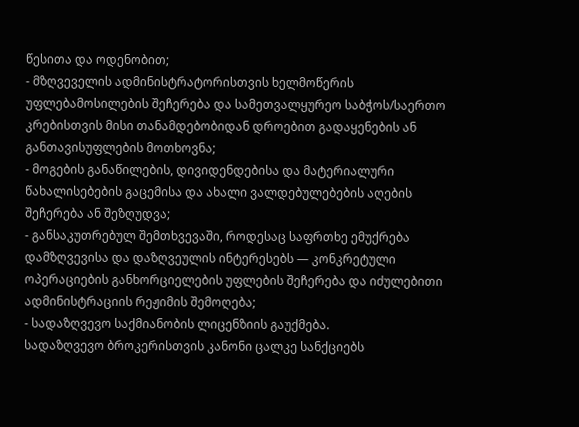წესითა და ოდენობით;
- მზღვეველის ადმინისტრატორისთვის ხელმოწერის უფლებამოსილების შეჩერება და სამეთვალყურეო საბჭოს/საერთო კრებისთვის მისი თანამდებობიდან დროებით გადაყენების ან განთავისუფლების მოთხოვნა;
- მოგების განაწილების, დივიდენდებისა და მატერიალური წახალისებების გაცემისა და ახალი ვალდებულებების აღების შეჩერება ან შეზღუდვა;
- განსაკუთრებულ შემთხვევაში, როდესაც საფრთხე ემუქრება დამზღვევისა და დაზღვეულის ინტერესებს — კონკრეტული ოპერაციების განხორციელების უფლების შეჩერება და იძულებითი ადმინისტრაციის რეჟიმის შემოღება;
- სადაზღვევო საქმიანობის ლიცენზიის გაუქმება.
სადაზღვევო ბროკერისთვის კანონი ცალკე სანქციებს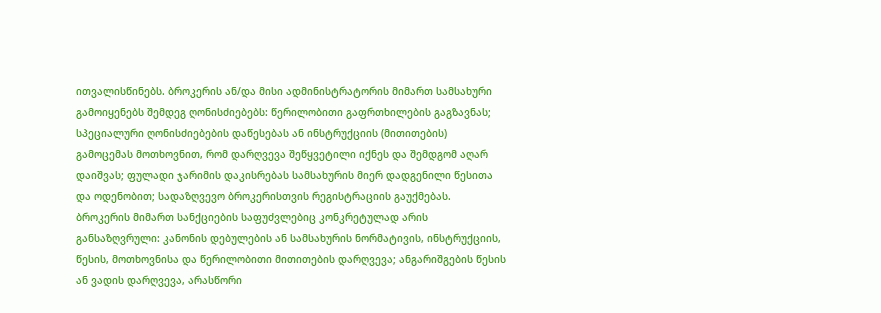ითვალისწინებს. ბროკერის ან/და მისი ადმინისტრატორის მიმართ სამსახური გამოიყენებს შემდეგ ღონისძიებებს: წერილობითი გაფრთხილების გაგზავნას; სპეციალური ღონისძიებების დაწესებას ან ინსტრუქციის (მითითების) გამოცემას მოთხოვნით, რომ დარღვევა შეწყვეტილი იქნეს და შემდგომ აღარ დაიშვას; ფულადი ჯარიმის დაკისრებას სამსახურის მიერ დადგენილი წესითა და ოდენობით; სადაზღვევო ბროკერისთვის რეგისტრაციის გაუქმებას. ბროკერის მიმართ სანქციების საფუძვლებიც კონკრეტულად არის განსაზღვრული: კანონის დებულების ან სამსახურის ნორმატივის, ინსტრუქციის, წესის, მოთხოვნისა და წერილობითი მითითების დარღვევა; ანგარიშგების წესის ან ვადის დარღვევა, არასწორი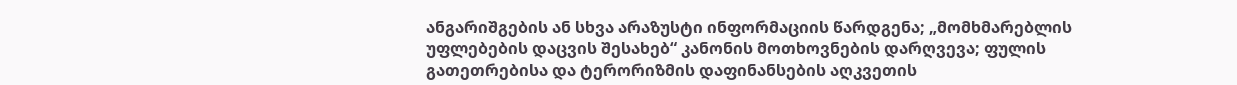ანგარიშგების ან სხვა არაზუსტი ინფორმაციის წარდგენა; „მომხმარებლის უფლებების დაცვის შესახებ“ კანონის მოთხოვნების დარღვევა; ფულის გათეთრებისა და ტერორიზმის დაფინანსების აღკვეთის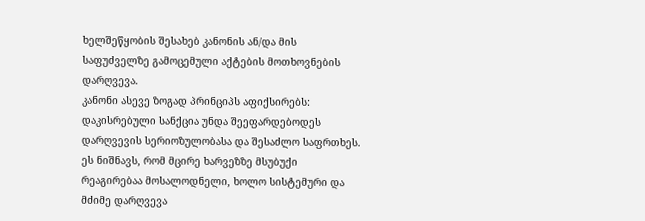ხელშეწყობის შესახებ კანონის ან/და მის საფუძველზე გამოცემული აქტების მოთხოვნების დარღვევა.
კანონი ასევე ზოგად პრინციპს აფიქსირებს: დაკისრებული სანქცია უნდა შეეფარდებოდეს დარღვევის სერიოზულობასა და შესაძლო საფრთხეს. ეს ნიშნავს, რომ მცირე ხარვეზზე მსუბუქი რეაგირებაა მოსალოდნელი, ხოლო სისტემური და მძიმე დარღვევა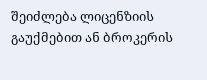შეიძლება ლიცენზიის გაუქმებით ან ბროკერის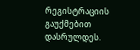რეგისტრაციის გაუქმებით დასრულდეს.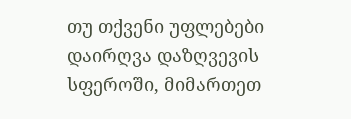თუ თქვენი უფლებები დაირღვა დაზღვევის სფეროში, მიმართეთ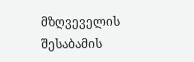მზღვეველის შესაბამის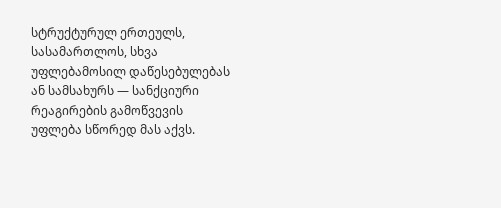სტრუქტურულ ერთეულს, სასამართლოს, სხვა უფლებამოსილ დაწესებულებას ან სამსახურს — სანქციური რეაგირების გამოწვევის უფლება სწორედ მას აქვს.